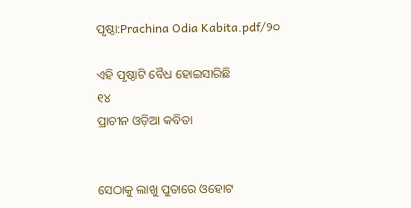ପୃଷ୍ଠା:Prachina Odia Kabita.pdf/୨୦

ଏହି ପୃଷ୍ଠାଟି ବୈଧ ହୋଇସାରିଛି
୧୪
ପ୍ରାଚୀନ ଓଡ଼ିଆ କବିତା


ସେଠାକୁ ଲାଖୁ ପୁତାରେ ଓହୋଟ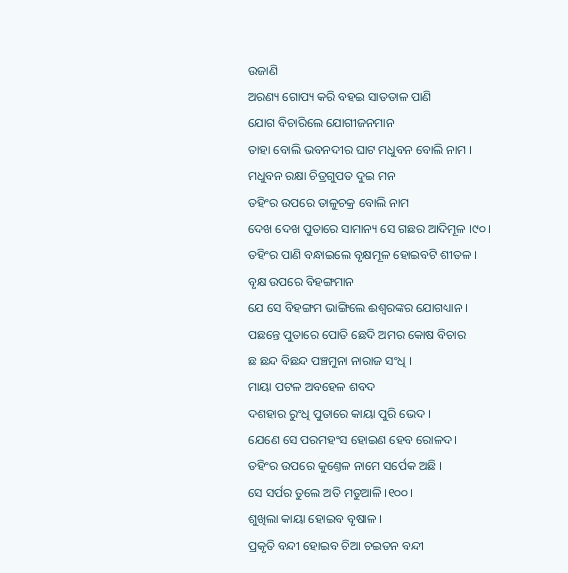ଉଜାଣି
ଅରଣ୍ୟ ଗୋପ୍ୟ କରି ବ‌ହଇ ସାତ‌ତାଳ ପାଣି
ଯୋଗ ବିଚାରିଲେ ଯୋଗୀଜନମାନ
ତାହା ବୋଲି ଭବନ‌ଦୀର ଘାଟ ମଧୁବନ ବୋଲି ନାମ ।
ମଧୁବନ ରକ୍ଷା ଚିତ୍ରଗୁପତ ଦୁଇ ମନ
ତ‌ହିଂର ଉପରେ ତାଳୁଚକ୍ର ବୋଲି ନାମ
ଦେଖ ଦେଖ ପୁତାରେ ସାମାନ୍ୟ ସେ ଗଛର ଆଦିମୂଳ ।୯୦।
ତ‌ହିଂର ପାଣି ବନ୍ଧାଇଲେ ବୃକ୍ଷମୂଳ ହୋଇବଟି ଶୀତଳ ।
ବୃକ୍ଷ ଉପରେ ବିହଙ୍ଗମାନ
ଯେ ସେ ବିହଙ୍ଗମ ଭାଙ୍ଗିଲେ ଈଶ୍ୱରଙ୍କର ଯୋଗଧ୍ୟାନ ।
ପଛନ୍ତେ ପୁତାରେ ପୋତି ଛେଦି ଅମର କୋଷ ବିଚାର
ଛ ଛନ୍ଦ ବିଛନ୍ଦ ପଞ୍ଚମୁନା ନାରାଜ ସଂଧି ।
ମାୟା ପଟଳ ଅବ‌ହେଳ ଶବଦ
ଦଶହାର ରୁଂଧି ପୁତାରେ କାୟା ପୁରି ଭେଦ ।
ଯେଣେ ସେ ପରମହଂସ ହୋଇଣ ହେବ ରୋଳଦ।
ତ‌ହିଂର ଉପରେ କୁଣ୍ତେଳ ନାମେ ସର୍ପେକ ଅଛି ।
ସେ ସର୍ପର ତୁଲେ ଅତି ମତୁଆଳି ।୧୦୦।
ଶୁଖିଲା କାୟା ହୋଇବ ବୃଷାଳ ।
ପ୍ରକୃତି ବନ୍ଦୀ ହୋଇବ ଚିଆ ଚଇତନ ବନ୍ଦୀ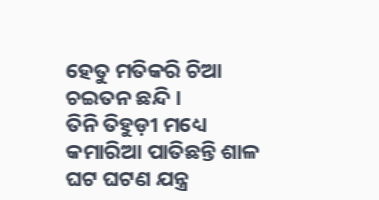ହେତୁ ମତିକରି ଚିଆ ଚଇତନ ଛନ୍ଦି ।
ତିନି ତିହୁଡ଼ୀ ମଧ୍ୟେ କମାରିଆ ପାତିଛନ୍ତି ଶାଳ
ଘଟ ଘଟଣ ଯନ୍ତ୍ର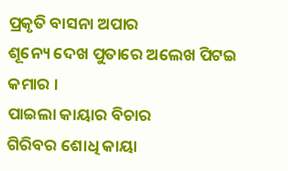ପ୍ରକୃତି ବାସନା ଅପାର
ଶୂନ୍ୟେ ଦେଖ ପୁତାରେ ଅଲେଖ ପିଟଇ କମାର ।
ପାଇଲା କାୟାର ବିଚାର
ଗିରିବର ଶୋଧି କାୟା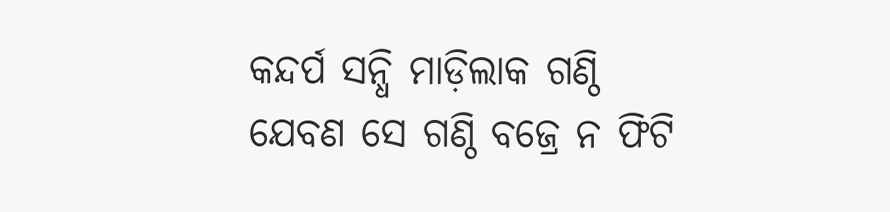କନ୍ଦର୍ପ ସନ୍ଧି ମାଡ଼ିଲାକ ଗଣ୍ଠି
ଯେବଣ ସେ ଗଣ୍ଠି ବଜ୍ରେ ନ ଫିଟି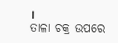।
ତାଳା ଚକ୍ର ଉପରେ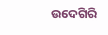ଉଦେଗିରି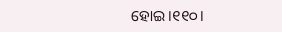ହୋଇ ।୧୧୦।